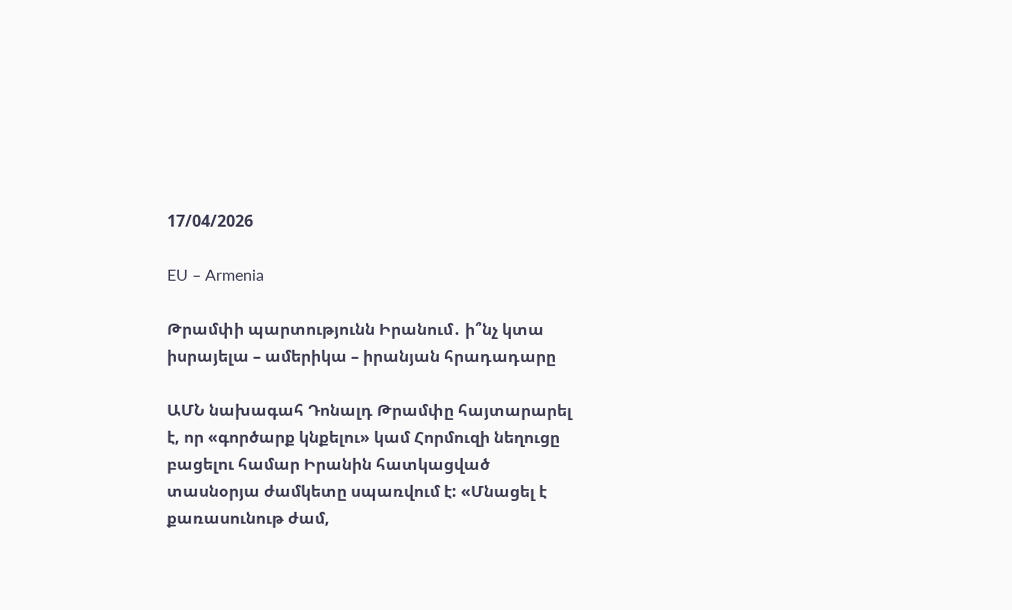17/04/2026

EU – Armenia

Թրամփի պարտությունն Իրանում․ ի՞նչ կտա իսրայելա – ամերիկա – իրանյան հրադադարը

ԱՄՆ նախագահ Դոնալդ Թրամփը հայտարարել է, որ «գործարք կնքելու» կամ Հորմուզի նեղուցը բացելու համար Իրանին հատկացված տասնօրյա ժամկետը սպառվում է: «Մնացել է քառասունութ ժամ,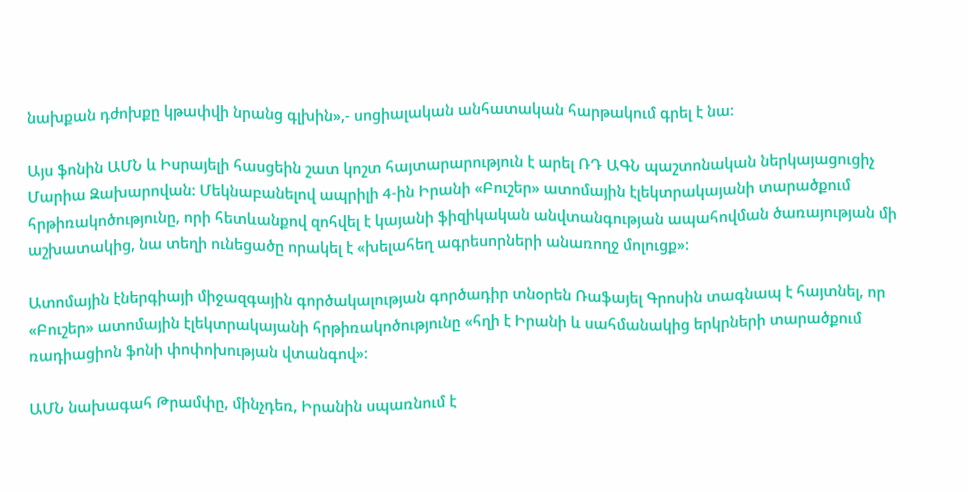նախքան դժոխքը կթափվի նրանց գլխին»,- սոցիալական անհատական հարթակում գրել է նա:

Այս ֆոնին ԱՄՆ և Իսրայելի հասցեին շատ կոշտ հայտարարություն է արել ՌԴ ԱԳՆ պաշտոնական ներկայացուցիչ Մարիա Զախարովան: Մեկնաբանելով ապրիլի 4-ին Իրանի «Բուշեր» ատոմային էլեկտրակայանի տարածքում հրթիռակոծությունը, որի հետևանքով զոհվել է կայանի ֆիզիկական անվտանգության ապահովման ծառայության մի աշխատակից, նա տեղի ունեցածը որակել է «խելահեղ ագրեսորների անառողջ մոլուցք»:

Ատոմային էներգիայի միջազգային գործակալության գործադիր տնօրեն Ռաֆայել Գրոսին տագնապ է հայտնել, որ «Բուշեր» ատոմային էլեկտրակայանի հրթիռակոծությունը «հղի է Իրանի և սահմանակից երկրների տարածքում ռադիացիոն ֆոնի փոփոխության վտանգով»:

ԱՄՆ նախագահ Թրամփը, մինչդեռ, Իրանին սպառնում է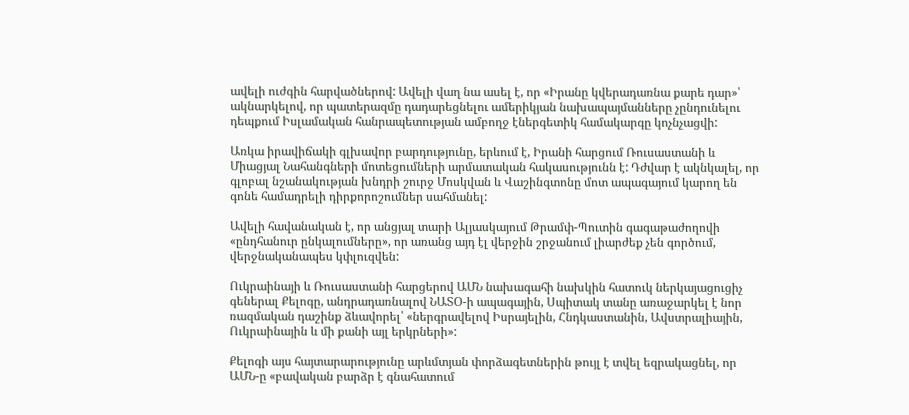ավելի ուժգին հարվածներով: Ավելի վաղ նա ասել է, որ «Իրանը կվերադառնա քարե դար»՝ ակնարկելով, որ պատերազմը դադարեցնելու ամերիկյան նախապայմանները չընդունելու դեպքում Իսլամական հանրապետության ամբողջ էներգետիկ համակարգը կոչնչացվի:

Առկա իրավիճակի գլխավոր բարդությունը, երևում է, Իրանի հարցում Ռուսաստանի և Միացյալ Նահանգների մոտեցումների արմատական հակասությունն է: Դժվար է ակնկալել, որ գլոբալ նշանակության խնդրի շուրջ Մոսկվան և Վաշինգտոնը մոտ ապագայում կարող են գոնե համադրելի դիրքորոշումներ սահմանել:

Ավելի հավանական է, որ անցյալ տարի Ալյասկայում Թրամփ-Պուտին գագաթաժողովի «ընդհանուր ընկալումները», որ առանց այդ էլ վերջին շրջանում լիարժեք չեն գործում, վերջնականապես կփլուզվեն:

Ուկրաինայի և Ռուսաստանի հարցերով ԱՄՆ նախագահի նախկին հատուկ ներկայացուցիչ գեներալ Քելոգը, անդրադառնալով ՆԱՏՕ-ի ապագային, Սպիտակ տանը առաջարկել է նոր ռազմական դաշինք ձևավորել՝ «ներգրավելով Իսրայելին, Հնդկաստանին, Ավստրալիային, Ուկրաինային և մի քանի այլ երկրների»:

Քելոգի այս հայտարարությունը արևմտյան փորձագետներին թույլ է տվել եզրակացնել, որ ԱՄՆ-ը «բավական բարձր է գնահատում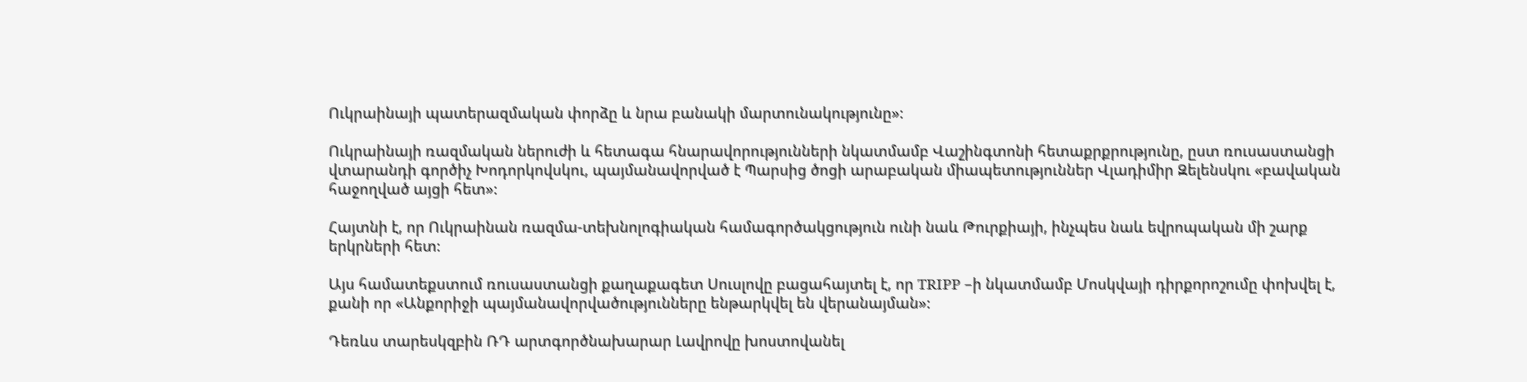Ուկրաինայի պատերազմական փորձը և նրա բանակի մարտունակությունը»:

Ուկրաինայի ռազմական ներուժի և հետագա հնարավորությունների նկատմամբ Վաշինգտոնի հետաքրքրությունը, ըստ ռուսաստանցի վտարանդի գործիչ Խոդորկովսկու, պայմանավորված է Պարսից ծոցի արաբական միապետություններ Վլադիմիր Զելենսկու «բավական հաջողված այցի հետ»:

Հայտնի է, որ Ուկրաինան ռազմա-տեխնոլոգիական համագործակցություն ունի նաև Թուրքիայի, ինչպես նաև եվրոպական մի շարք երկրների հետ:

Այս համատեքստում ռուսաստանցի քաղաքագետ Սուսլովը բացահայտել է, որ TRIPP –ի նկատմամբ Մոսկվայի դիրքորոշումը փոխվել է, քանի որ «Անքորիջի պայմանավորվածությունները ենթարկվել են վերանայման»:

Դեռևս տարեսկզբին ՌԴ արտգործնախարար Լավրովը խոստովանել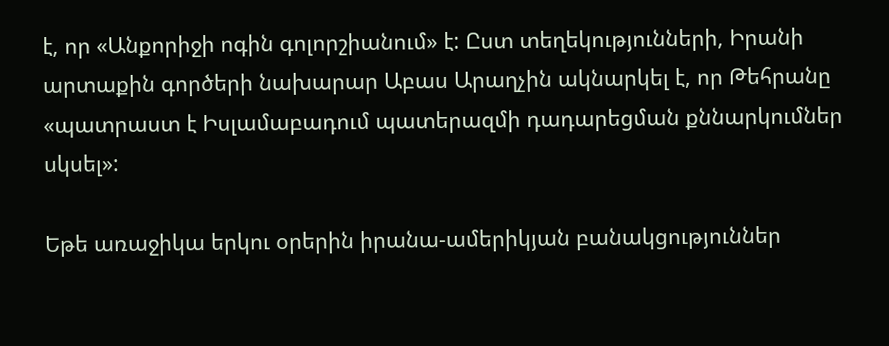է, որ «Անքորիջի ոգին գոլորշիանում» է: Ըստ տեղեկությունների, Իրանի արտաքին գործերի նախարար Աբաս Արաղչին ակնարկել է, որ Թեհրանը «պատրաստ է Իսլամաբադում պատերազմի դադարեցման քննարկումներ սկսել»:

Եթե առաջիկա երկու օրերին իրանա-ամերիկյան բանակցություններ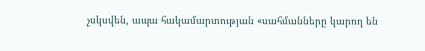չսկսվեն, ապա հակամարտության «սահմանները կարող են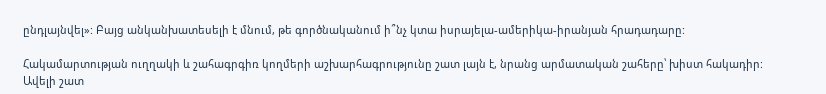ընդլայնվել»: Բայց անկանխատեսելի է մնում, թե գործնականում ի՞նչ կտա իսրայելա-ամերիկա-իրանյան հրադադարը:

Հակամարտության ուղղակի և շահագրգիռ կողմերի աշխարհագրությունը շատ լայն է, նրանց արմատական շահերը՝ խիստ հակադիր: Ավելի շատ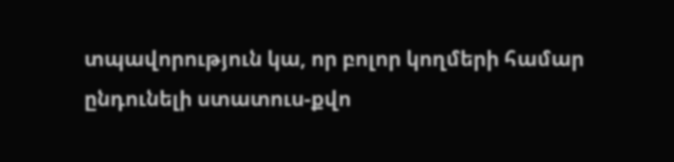տպավորություն կա, որ բոլոր կողմերի համար ընդունելի ստատուս-քվո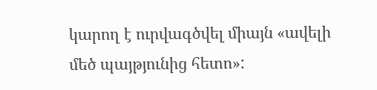կարող է ուրվագծվել միայն «ավելի մեծ պայթյունից հետո»: